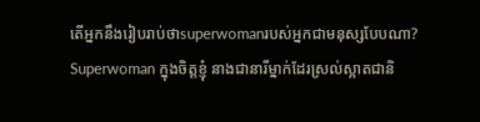តើអ្នកនឹងរៀបរាប់ថាsuperwomanរបស់អ្នកជាមនុស្សបែបណា?
Superwoman ក្នុងចិត្តខ្ញុំ នាងជានារីម្នាក់ដែរស្រល់ស្អាតជានិ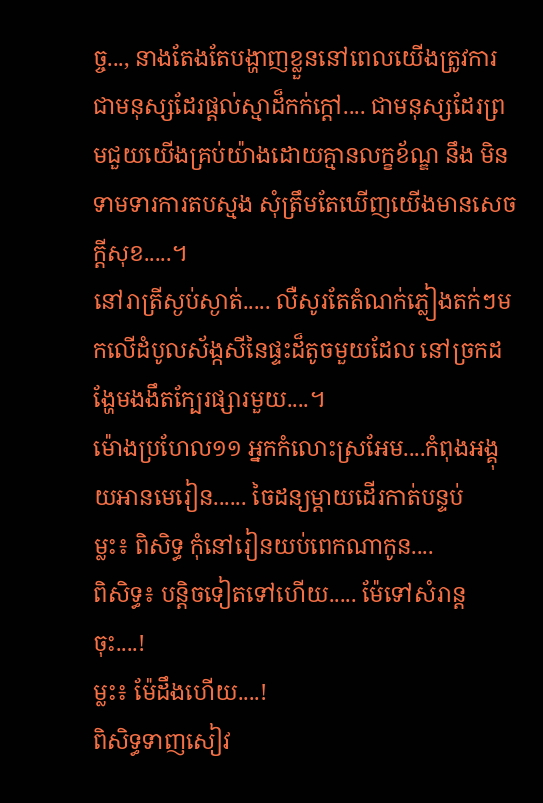ច្ច..., នាងតែងតែបង្ហាញខ្លួននៅពេលយើងត្រូវការ ជាមនុស្សដែរផ្តល់ស្មាដ៏កក់ក្តៅ.... ជាមនុស្សដែរព្រមជួយយើងគ្រប់យ៉ាងដោយគ្មានលក្ខខ័ណ្ឌ នឹង មិនទាមទារការតបស្មង សុំត្រឹមតែឃើញយើងមានសេចក្តីសុខ.....។
នៅរាត្រីស្ងប់ស្ងាត់..... លឺសូរតែតំណក់ភ្លៀងតក់ៗមកលើដំបូលស័ង្កសីនៃផ្ទះដ៏តូចមួយដែល នៅច្រកដង្ហែមងងឹតក្បែរផ្សារមួយ....។
ម៉ោងប្រហែល១១ អ្នកកំលោះស្រអែម....កំពុងអង្គុយអានមេរៀន...... ចៃដន្យម្តាយដើរកាត់បន្ទប់
ម្លះ៖ ពិសិទ្ធ កុំនៅរៀនយប់ពេកណាកូន....
ពិសិទ្ធ៖ បន្តិចទៀតទៅហើយ..... ម៉ែទៅសំរាន្តចុះ....!
ម្លះ៖ ម៉ែដឹងហើយ....!
ពិសិទ្ធទាញសៀវ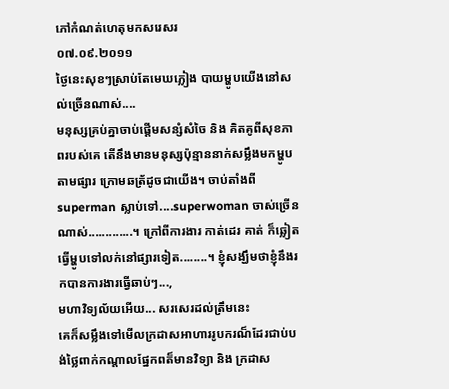ភៅកំណត់ហេតុមកសរេសរ
០៧.០៩.២០១១
ថ្ងៃនេះសុខៗស្រាប់តែមេឃភ្លៀង បាយម្ហូបយើងនៅសល់ច្រើនណាស់....
មនុស្សគ្រប់គ្នាចាប់ផ្តើមសន្សំសំចៃ និង គិតគូពីសុខភាពរបស់គេ តើនឹងមានមនុស្សប៉ុន្មាននាក់សម្លឹងមកម្ហូបតាមផ្សារ ក្រោមឆត្រ័ដូចជាយើង។ ចាប់តាំងពី superman ស្លាប់ទៅ....superwoman ចាស់ច្រើនណាស់.............។ ក្រៅពីការងារ កាត់ដេរ គាត់ ក៏ឆ្លៀតធ្វើម្ហូបទៅលក់នៅផ្សារទៀត........។ ខ្ញុំសង្ឃឹមថាខ្ញុំនឹងរកបានការងារធ្វើឆាប់ៗ...,
មហាវិទ្យល័យអើយ... សរសេរដល់ត្រឹមនេះ
គេក៏សម្លឹងទៅមើលក្រដាសអាហាររូបករណ៏ដែរជាប់បង់ថ្លៃពាក់កណ្តាលផ្នែកពត៏មានវិទ្យា និង ក្រដាស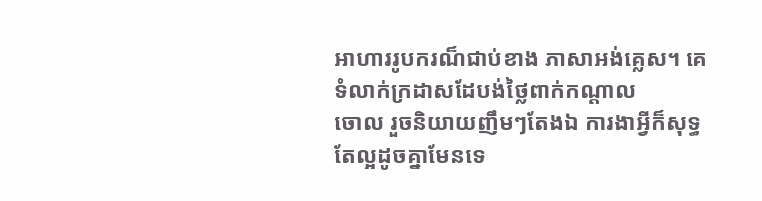អាហាររូបករណ៏ជាប់ខាង ភាសាអង់គ្លេស។ គេទំលាក់ក្រដាសដែបង់ថ្លៃពាក់កណ្តាល
ចោល រួចនិយាយញឹមៗតែងឯ ការងាអ្វីក៏សុទ្ធតែល្អដូចគ្នាមែនទេ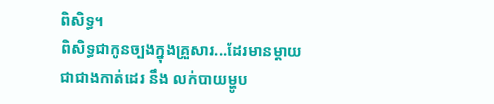ពិសិទ្ធ។
ពិសិទ្ធជាកូនច្បងក្នុងគ្រួសារ...ដែរមានម្តាយជាជាងកាត់ដេរ នឹង លក់បាយម្ហូប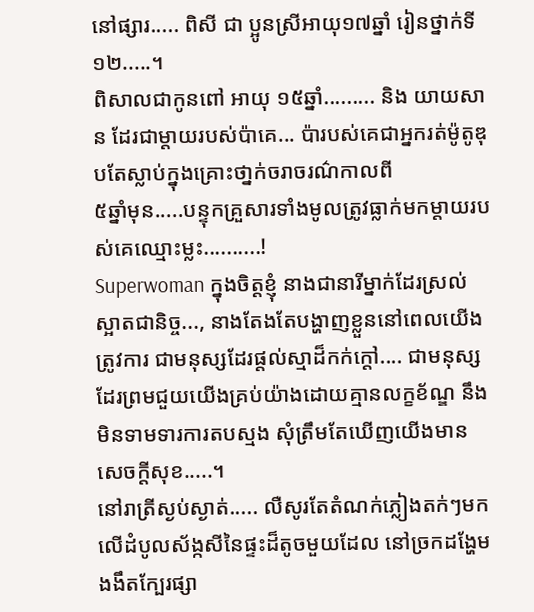នៅផ្សារ..... ពិសី ជា ប្អូនស្រីអាយុ១៧ឆ្នាំ រៀនថ្នាក់ទី១២.....។
ពិសាលជាកូនពៅ អាយុ ១៥ឆ្នាំ......... និង យាយសាន ដែរជាម្តាយរបស់ប៉ាគេ... ប៉ារបស់គេជាអ្នករត់ម៉ូតូឌុបតែស្លាប់ក្នុងគ្រោះថា្នក់ចរាចរណ៌កាលពី
៥ឆ្នាំមុន.....បន្ទុកគ្រួសារទាំងមូលត្រូវធ្លាក់មកម្តាយរបស់គេឈ្មោះម្លះ..........!
Superwoman ក្នុងចិត្តខ្ញុំ នាងជានារីម្នាក់ដែរស្រល់ស្អាតជានិច្ច..., នាងតែងតែបង្ហាញខ្លួននៅពេលយើងត្រូវការ ជាមនុស្សដែរផ្តល់ស្មាដ៏កក់ក្តៅ.... ជាមនុស្សដែរព្រមជួយយើងគ្រប់យ៉ាងដោយគ្មានលក្ខខ័ណ្ឌ នឹង មិនទាមទារការតបស្មង សុំត្រឹមតែឃើញយើងមានសេចក្តីសុខ.....។
នៅរាត្រីស្ងប់ស្ងាត់..... លឺសូរតែតំណក់ភ្លៀងតក់ៗមកលើដំបូលស័ង្កសីនៃផ្ទះដ៏តូចមួយដែល នៅច្រកដង្ហែមងងឹតក្បែរផ្សា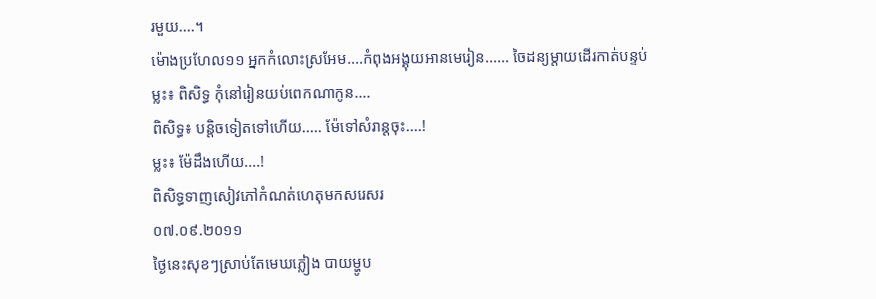រមួយ....។
ម៉ោងប្រហែល១១ អ្នកកំលោះស្រអែម....កំពុងអង្គុយអានមេរៀន...... ចៃដន្យម្តាយដើរកាត់បន្ទប់
ម្លះ៖ ពិសិទ្ធ កុំនៅរៀនយប់ពេកណាកូន....
ពិសិទ្ធ៖ បន្តិចទៀតទៅហើយ..... ម៉ែទៅសំរាន្តចុះ....!
ម្លះ៖ ម៉ែដឹងហើយ....!
ពិសិទ្ធទាញសៀវភៅកំណត់ហេតុមកសរេសរ
០៧.០៩.២០១១
ថ្ងៃនេះសុខៗស្រាប់តែមេឃភ្លៀង បាយម្ហូប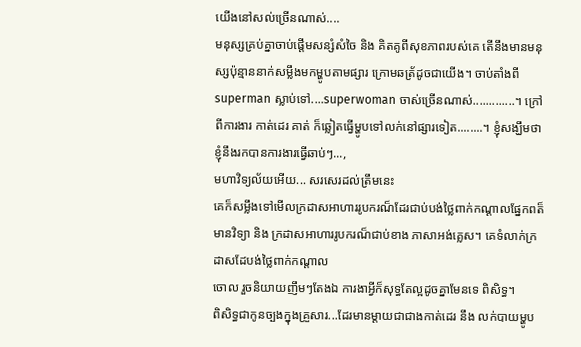យើងនៅសល់ច្រើនណាស់....
មនុស្សគ្រប់គ្នាចាប់ផ្តើមសន្សំសំចៃ និង គិតគូពីសុខភាពរបស់គេ តើនឹងមានមនុស្សប៉ុន្មាននាក់សម្លឹងមកម្ហូបតាមផ្សារ ក្រោមឆត្រ័ដូចជាយើង។ ចាប់តាំងពី superman ស្លាប់ទៅ....superwoman ចាស់ច្រើនណាស់.............។ ក្រៅពីការងារ កាត់ដេរ គាត់ ក៏ឆ្លៀតធ្វើម្ហូបទៅលក់នៅផ្សារទៀត........។ ខ្ញុំសង្ឃឹមថាខ្ញុំនឹងរកបានការងារធ្វើឆាប់ៗ...,
មហាវិទ្យល័យអើយ... សរសេរដល់ត្រឹមនេះ
គេក៏សម្លឹងទៅមើលក្រដាសអាហាររូបករណ៏ដែរជាប់បង់ថ្លៃពាក់កណ្តាលផ្នែកពត៏មានវិទ្យា និង ក្រដាសអាហាររូបករណ៏ជាប់ខាង ភាសាអង់គ្លេស។ គេទំលាក់ក្រដាសដែបង់ថ្លៃពាក់កណ្តាល
ចោល រួចនិយាយញឹមៗតែងឯ ការងាអ្វីក៏សុទ្ធតែល្អដូចគ្នាមែនទេ ពិសិទ្ធ។
ពិសិទ្ធជាកូនច្បងក្នុងគ្រួសារ...ដែរមានម្តាយជាជាងកាត់ដេរ នឹង លក់បាយម្ហូប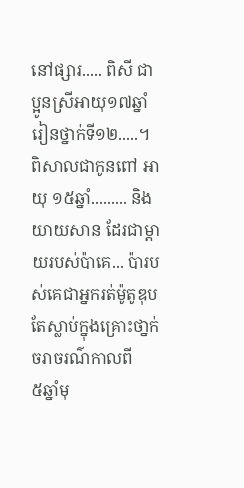នៅផ្សារ..... ពិសី ជា ប្អូនស្រីអាយុ១៧ឆ្នាំ រៀនថ្នាក់ទី១២.....។
ពិសាលជាកូនពៅ អាយុ ១៥ឆ្នាំ......... និង យាយសាន ដែរជាម្តាយរបស់ប៉ាគេ... ប៉ារបស់គេជាអ្នករត់ម៉ូតូឌុបតែស្លាប់ក្នុងគ្រោះថា្នក់ចរាចរណ៌កាលពី
៥ឆ្នាំមុ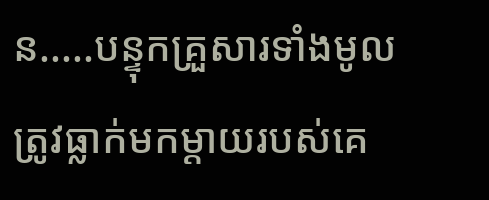ន.....បន្ទុកគ្រួសារទាំងមូលត្រូវធ្លាក់មកម្តាយរបស់គេ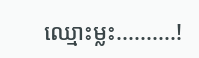ឈ្មោះម្លះ..........!